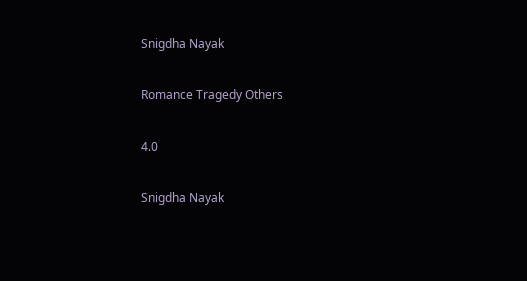Snigdha Nayak

Romance Tragedy Others

4.0

Snigdha Nayak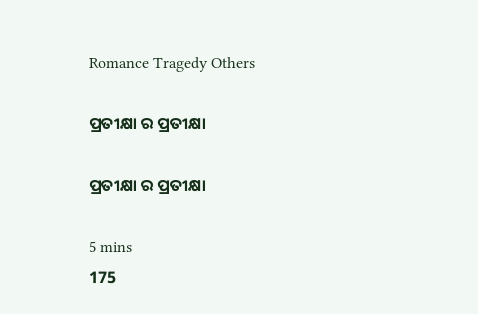Romance Tragedy Others

ପ୍ରତୀକ୍ଷା ର ପ୍ରତୀକ୍ଷା

ପ୍ରତୀକ୍ଷା ର ପ୍ରତୀକ୍ଷା

5 mins
175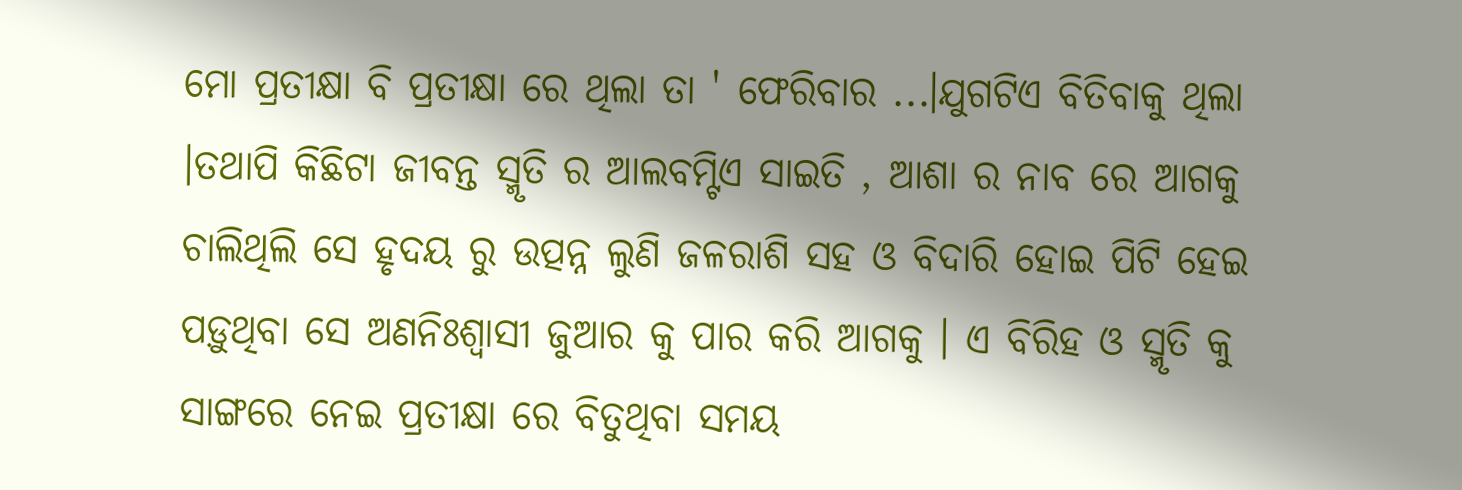ମୋ ପ୍ରତୀକ୍ଷା ବି ପ୍ରତୀକ୍ଷା ରେ ଥିଲା ତା ' ଫେରିବାର ...।ଯୁଗଟିଏ ବିତିବାକୁ ଥିଲା ।ତଥାପି କିଛିଟା ଜୀବନ୍ତ ସ୍ମୃତି ର ଆଲବମ୍ଟିଏ ସାଇତି , ଆଶା ର ନାବ ରେ ଆଗକୁ ଚାଲିଥିଲି ସେ ହୃଦୟ ରୁ ଉତ୍ପନ୍ନ ଲୁଣି ଜଳରାଶି ସହ ଓ ବିଦାରି ହୋଇ ପିଟି ହେଇ ପଡ଼ୁଥିବା ସେ ଅଣନିଃଶ୍ବାସୀ ଜୁଆର କୁ ପାର କରି ଆଗକୁ । ଏ ବିରିହ ଓ ସ୍ମୃତି କୁ ସାଙ୍ଗରେ ନେଇ ପ୍ରତୀକ୍ଷା ରେ ବିତୁଥିବା ସମୟ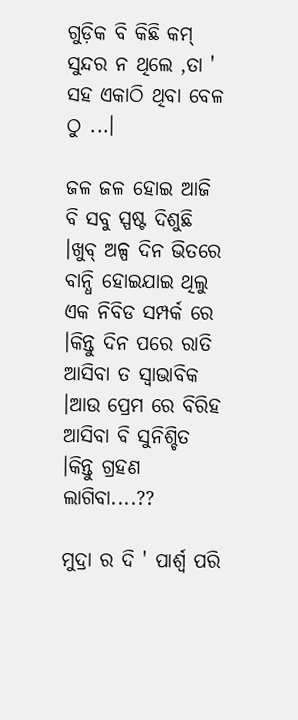ଗୁଡ଼ିକ ବି କିଛି କମ୍ ସୁନ୍ଦର ନ ଥିଲେ ,ତା ' ସହ ଏକାଠି ଥିବା ବେଳ ଠୁ ...।

ଜଳ ଜଳ ହୋଇ ଆଜି ବି ସବୁ ସ୍ପଷ୍ଟ ଦିଶୁଛି ।ଖୁବ୍ ଅଳ୍ପ ଦିନ ଭିତରେ ବାନ୍ଧି ହୋଇଯାଇ ଥିଲୁ ଏକ ନିବିଡ ସମ୍ପର୍କ ରେ ।କିନ୍ତୁ ଦିନ ପରେ ରାତି ଆସିବା ତ ସ୍ଵାଭାବିକ ।ଆଉ ପ୍ରେମ ରେ ବିରିହ ଆସିବା ବି ସୁନିଶ୍ଚିତ ।କିନ୍ତୁ ଗ୍ରହଣ ଲାଗିବା....??

ମୁଦ୍ରା ର ଦି ' ପାର୍ଶ୍ଵ ପରି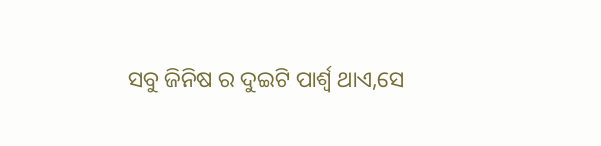ସବୁ ଜିନିଷ ର ଦୁଇଟି ପାର୍ଶ୍ବ ଥାଏ,ସେ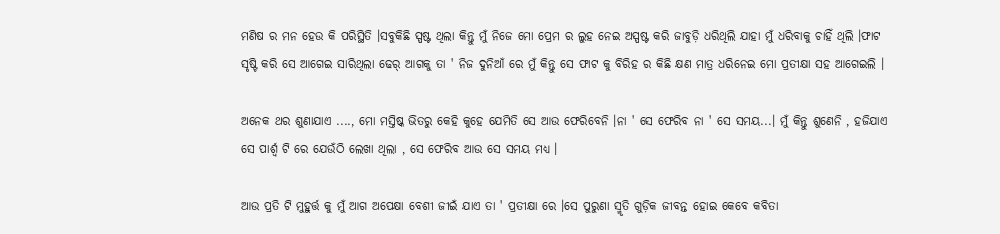ମଣିଷ ର ମନ ହେଉ କି ପରିସ୍ଥିତି ।ସବୁକିଛି ସ୍ପଷ୍ଟ ଥିଲା କିନ୍ତୁ ମୁଁ ନିଜେ ମୋ ପ୍ରେମ ର ଲୁହ ନେଇ ଅସ୍ପଷ୍ଟ କରି ଜାବୁଡ଼ି ଧରିଥିଲି ଯାହା ମୁଁ ଧରିବାକୁ ଚାହିଁ ଥିଲି ।ଫାଟ ସୃଷ୍ଟି କରି ସେ ଆଗେଇ ସାରିଥିଲା ଢେର୍ ଆଗକୁ ତା ' ନିଜ ଦୁନିଆଁ ରେ ମୁଁ କିନ୍ତୁ ସେ ଫାଟ କୁ ବିରିହ ର କିଛି କ୍ଷଣ ମାତ୍ର ଧରିନେଇ ମୋ ପ୍ରତୀକ୍ଷା ସହ ଆଗେଇଲି ।

ଅନେକ ଥର ଶୁଣାଯାଏ ...., ମୋ ମସ୍ତିଷ୍କ ଭିତରୁ କେହି କୁହେ ଯେମିତି ସେ ଆଉ ଫେରିବେନି ।ନା ' ସେ ଫେରିବ ନା ' ସେ ସମୟ...। ମୁଁ କିନ୍ତୁ ଶୁଣେନି , ହଜିଯାଏ ସେ ପାର୍ଶ୍ଵ ଟି ରେ ଯେଉଁଠି ଲେଖା ଥିଲା , ସେ ଫେରିବ ଆଉ ସେ ସମୟ ମଧ୍ୟ ।

ଆଉ ପ୍ରତି ଟି ମୁହୁର୍ତ୍ତ କୁ ମୁଁ ଆଗ ଅପେକ୍ଷା ବେଶୀ ଜୀଇଁ ଯାଏ ତା ' ପ୍ରତୀକ୍ଷା ରେ ।ସେ ପୁରୁଣା ସ୍ମୃତି ଗୁଡ଼ିକ ଜୀବନ୍ତ ହୋଇ କେବେ କବିତା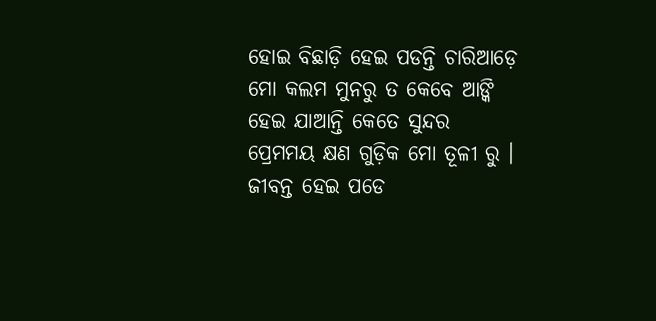ହୋଇ ବିଛାଡ଼ି ହେଇ ପଡନ୍ତି ଚାରିଆଡ଼େ ମୋ କଲମ ମୁନରୁ ତ କେବେ ଆଙ୍କି ହେଇ ଯାଆନ୍ତି କେତେ ସୁନ୍ଦର ପ୍ରେମମୟ କ୍ଷଣ ଗୁଡ଼ିକ ମୋ ତୂଳୀ ରୁ । ଜୀବନ୍ତ ହେଇ ପଡେ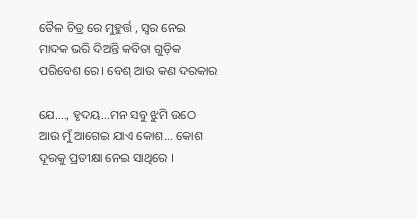ତୈଳ ଚିତ୍ର ରେ ମୁହୁର୍ତ୍ତ , ସ୍ୱର ନେଇ ମାଦକ ଭରି ଦିଅନ୍ତି କବିତା ଗୁଡ଼ିକ ପରିବେଶ ରେ। ବେଶ୍ ଆଉ କଣ ଦରକାର

ଯେ...., ହୃଦୟ...ମନ ସବୁ ଝୁମି ଉଠେ ଆଉ ମୁଁ ଆଗେଇ ଯାଏ କୋଶ... କୋଶ ଦୂରକୁ ପ୍ରତୀକ୍ଷା ନେଇ ସାଥିରେ ।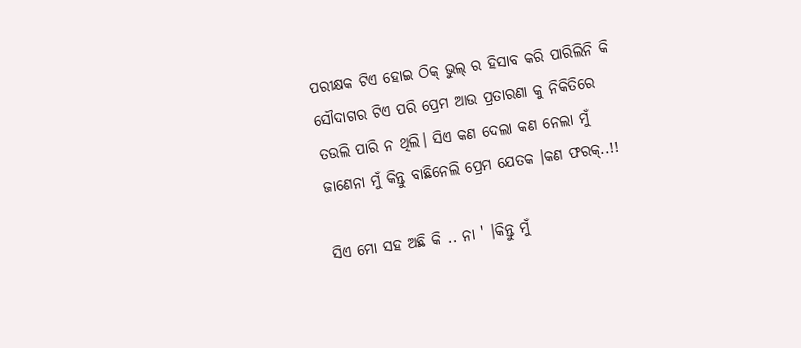ପରୀକ୍ଷକ ଟିଏ ହୋଇ ଠିକ୍ ଭୁଲ୍ ର ହିସାବ କରି ପାରିଲିନି କି ସୌଦାଗର ଟିଏ ପରି ପ୍ରେମ ଆଉ ପ୍ରତାରଣା କୁ ନିକିତିରେ ତଉଲି ପାରି ନ ଥିଲି। ସିଏ କଣ ଦେଲା କଣ ନେଲା ମୁଁ ଜାଣେନା ମୁଁ କିନ୍ତୁ ବାଛିନେଲି ପ୍ରେମ ଯେତକ ।କଣ ଫରକ୍..!!

ସିଏ ମୋ ସହ ଅଛି କି .. ନା ' ।କିନ୍ତୁ ମୁଁ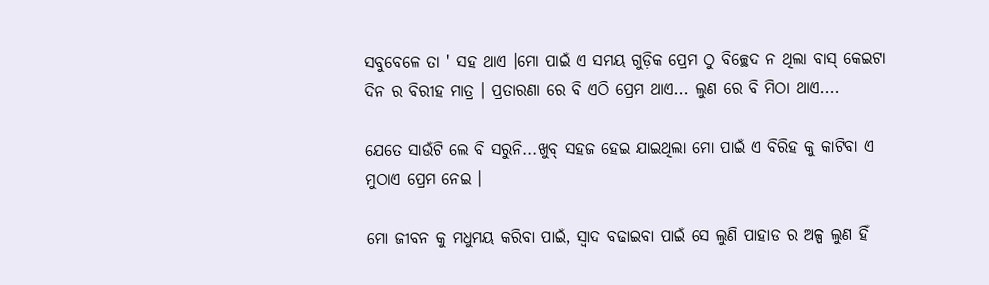ସବୁବେଳେ ତା ' ସହ ଥାଏ ।ମୋ ପାଇଁ ଏ ସମୟ ଗୁଡ଼ିକ ପ୍ରେମ ଠୁ ବିଚ୍ଛେଦ ନ ଥିଲା ବାସ୍ କେଇଟା ଦିନ ର ବିରୀହ ମାତ୍ର । ପ୍ରତାରଣା ରେ ବି ଏଠି ପ୍ରେମ ଥାଏ... ଲୁଣ ରେ ବି ମିଠା ଥାଏ....

ଯେତେ ସାଉଁଟି ଲେ ବି ସରୁନି...ଖୁବ୍ ସହଜ ହେଇ ଯାଇଥିଲା ମୋ ପାଇଁ ଏ ବିରିହ କୁ କାଟିବା ଏ ମୁଠାଏ ପ୍ରେମ ନେଇ ।

ମୋ ଜୀବନ କୁ ମଧୁମୟ କରିବା ପାଇଁ, ସ୍ଵାଦ ବଢାଇବା ପାଇଁ ସେ ଲୁଣି ପାହାଡ ର ଅଳ୍ପ ଲୁଣ ହିଁ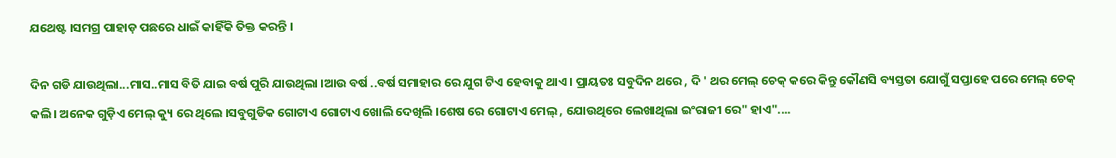ଯଥେଷ୍ଟ ।ସମଗ୍ର ପାହାଡ଼ ପଛରେ ଧାଇଁ କାହିଁକି ତିକ୍ତ କରନ୍ତି ।

ଦିନ ଗଡି ଯାଉଥିଲା...ମାସ..ମାସ ବିତି ଯାଇ ବର୍ଷ ପୁରି ଯାଉଥିଲା ।ଆଉ ବର୍ଷ ..ବର୍ଷ ସମାହାର ରେ ଯୁଗ ଟିଏ ହେବାକୁ ଥାଏ । ପ୍ରାୟତଃ ସବୁଦିନ ଥରେ , ଦି ' ଥର ମେଲ୍ ଚେକ୍ କରେ କିନ୍ତୁ କୌଣସି ବ୍ୟସ୍ତତା ଯୋଗୁଁ ସପ୍ତାହେ ପରେ ମେଲ୍ ଚେକ୍ କଲି। ଅନେକ ଗୁଡ଼ିଏ ମେଲ୍ କ୍ୟୁ ରେ ଥିଲେ ।ସବୁଗୁଡିକ ଗୋଟାଏ ଗୋଟାଏ ଖୋଲି ଦେଖିଲି ।ଶେଷ ରେ ଗୋଟାଏ ମେଲ୍ , ଯୋଉଥିରେ ଲେଖାଥିଲା ଇଂରାଜୀ ରେ" ହାଏ"....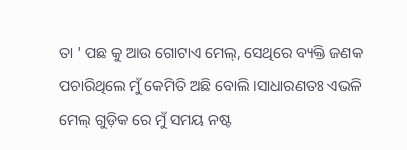ତା ' ପଛ କୁ ଆଉ ଗୋଟାଏ ମେଲ୍, ସେଥିରେ ବ୍ୟକ୍ତି ଜଣକ ପଚାରିଥିଲେ ମୁଁ କେମିତି ଅଛି ବୋଲି ।ସାଧାରଣତଃ ଏଭଳି ମେଲ୍ ଗୁଡ଼ିକ ରେ ମୁଁ ସମୟ ନଷ୍ଟ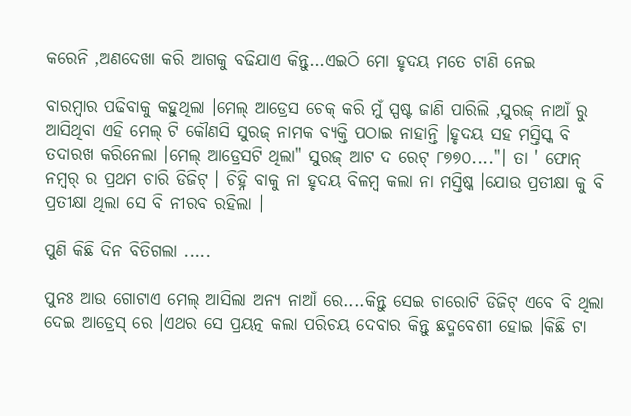କରେନି ,ଅଣଦେଖା କରି ଆଗକୁ ବଢିଯାଏ କିନ୍ତୁ...ଏଇଠି ମୋ ହୃଦୟ ମତେ ଟାଣି ନେଇ

ବାରମ୍ବାର ପଢିବାକୁ କହୁଥିଲା ।ମେଲ୍ ଆଡ୍ରେସ ଚେକ୍ କରି ମୁଁ ସ୍ପଷ୍ଟ ଜାଣି ପାରିଲି ,ସୁରଜ୍ ନାଆଁ ରୁ ଆସିଥିବା ଏହି ମେଲ୍ ଟି କୌଣସି ସୁରଜ୍ ନାମକ ବ୍ୟକ୍ତି ପଠାଇ ନାହାନ୍ତି ।ହୃଦୟ ସହ ମସ୍ତିସ୍କ ବି ତଦାରଖ କରିନେଲା ।ମେଲ୍ ଆଡ୍ରେସଟି ଥିଲା" ସୁରଜ୍ ଆଟ ଦ ରେଟ୍ ୮୭୭୦...."। ତା ' ଫୋନ୍ ନମ୍ୱର୍ ର ପ୍ରଥମ ଚାରି ଡିଜିଟ୍ । ଚିହ୍ନି ବାକୁ ନା ହୃଦୟ ବିଳମ୍ବ କଲା ନା ମସ୍ତିଷ୍କ ।ଯୋଉ ପ୍ରତୀକ୍ଷା କୁ ବି ପ୍ରତୀକ୍ଷା ଥିଲା ସେ ବି ନୀରବ ରହିଲା ।

ପୁଣି କିଛି ଦିନ ବିତିଗଲା .....

ପୁନଃ ଆଉ ଗୋଟାଏ ମେଲ୍ ଆସିଲା ଅନ୍ୟ ନାଆଁ ରେ....କିନ୍ତୁ ସେଇ ଚାରୋଟି ଡିଜିଟ୍ ଏବେ ବି ଥିଲା ଦେଇ ଆଡ୍ରେସ୍ ରେ ।ଏଥର ସେ ପ୍ରୟତ୍ନ କଲା ପରିଚୟ ଦେବାର କିନ୍ତୁ ଛଦ୍ମବେଶୀ ହୋଇ ।କିଛି ଟା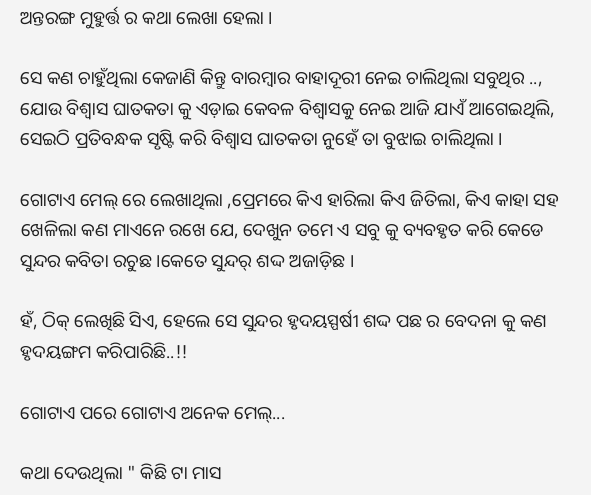ଅନ୍ତରଙ୍ଗ ମୁହୁର୍ତ୍ତ ର କଥା ଲେଖା ହେଲା ।

ସେ କଣ ଚାହୁଁଥିଲା କେଜାଣି କିନ୍ତୁ ବାରମ୍ବାର ବାହାଦୂରୀ ନେଇ ଚାଲିଥିଲା ସବୁଥିର .., ଯୋଉ ବିଶ୍ୱାସ ଘାତକତା କୁ ଏଡ଼ାଇ କେବଳ ବିଶ୍ୱାସକୁ ନେଇ ଆଜି ଯାଏଁ ଆଗେଇଥିଲି, ସେଇଠି ପ୍ରତିବନ୍ଧକ ସୃଷ୍ଟି କରି ବିଶ୍ଵାସ ଘାତକତା ନୁହେଁ ତା ବୁଝାଇ ଚାଲିଥିଲା ।

ଗୋଟାଏ ମେଲ୍ ରେ ଲେଖାଥିଲା ,ପ୍ରେମରେ କିଏ ହାରିଲା କିଏ ଜିତିଲା, କିଏ କାହା ସହ ଖେଳିଲା କଣ ମାଏନେ ରଖେ ଯେ, ଦେଖୁନ ତମେ ଏ ସବୁ କୁ ବ୍ୟବହୃତ କରି କେଡେ ସୁନ୍ଦର କବିତା ରଚୁଛ ।କେତେ ସୁନ୍ଦର୍ ଶଦ୍ଦ ଅଜାଡ଼ିଛ ।

ହଁ, ଠିକ୍ ଲେଖିଛି ସିଏ, ହେଲେ ସେ ସୁନ୍ଦର ହୃଦୟସ୍ପର୍ଷୀ ଶଦ୍ଦ ପଛ ର ବେଦନା କୁ କଣ ହୃଦୟଙ୍ଗମ କରିପାରିଛି..!!

ଗୋଟାଏ ପରେ ଗୋଟାଏ ଅନେକ ମେଲ୍...

କଥା ଦେଉଥିଲା " କିଛି ଟା ମାସ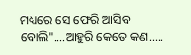ମଧ୍ୟରେ ସେ ଫେରି ଆସିବ ବୋଲି"....ଆହୁରି କେତେ କଣ.....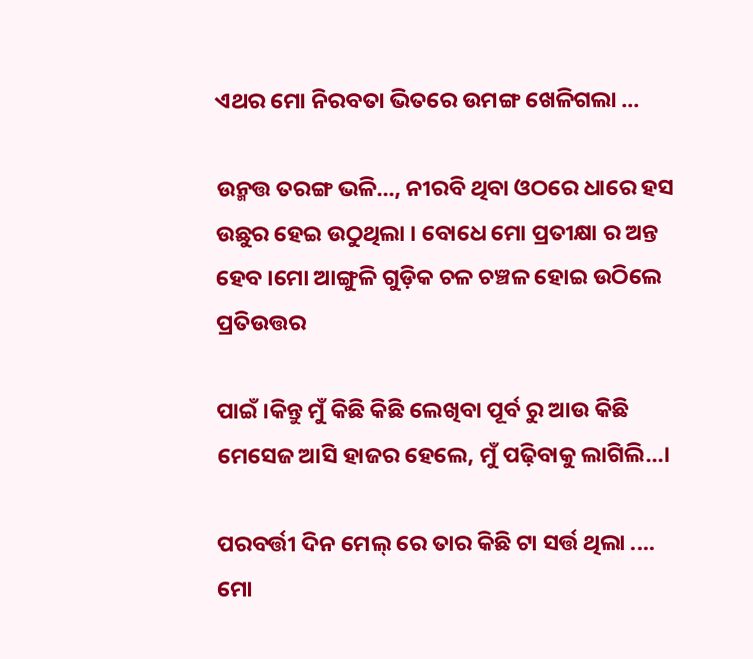ଏଥର ମୋ ନିରବତା ଭିତରେ ଉମଙ୍ଗ ଖେଳିଗଲା ...

ଉନ୍ମତ୍ତ ତରଙ୍ଗ ଭଳି..., ନୀରବି ଥିବା ଓଠରେ ଧାରେ ହସ ଉଛୁର ହେଇ ଉଠୁଥିଲା । ବୋଧେ ମୋ ପ୍ରତୀକ୍ଷା ର ଅନ୍ତ ହେବ ।ମୋ ଆଙ୍ଗୁଳି ଗୁଡ଼ିକ ଚଳ ଚଞ୍ଚଳ ହୋଇ ଉଠିଲେ ପ୍ରତିଉତ୍ତର

ପାଇଁ ।କିନ୍ତୁ ମୁଁ କିଛି କିଛି ଲେଖିବା ପୂର୍ବ ରୁ ଆଉ କିଛି ମେସେଜ ଆସି ହାଜର ହେଲେ, ମୁଁ ପଢ଼ିବାକୁ ଲାଗିଲି...।

ପରବର୍ତ୍ତୀ ଦିନ ମେଲ୍ ରେ ତାର କିଛି ଟା ସର୍ତ୍ତ ଥିଲା .... ମୋ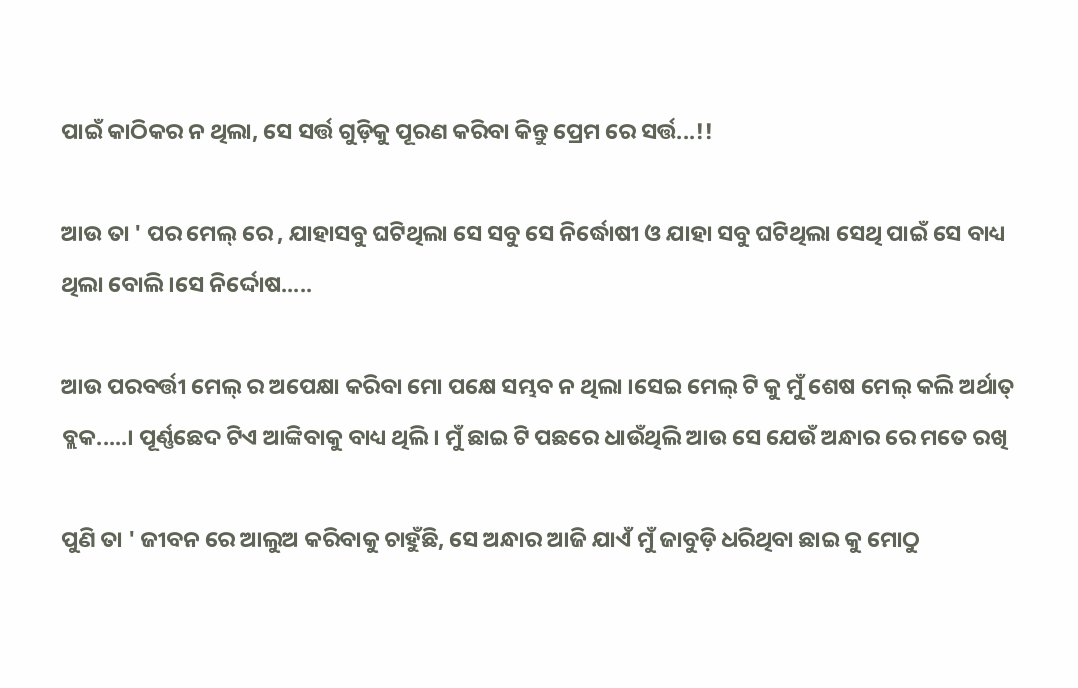ପାଇଁ କାଠିକର ନ ଥିଲା, ସେ ସର୍ତ୍ତ ଗୁଡ଼ିକୁ ପୂରଣ କରିବା କିନ୍ତୁ ପ୍ରେମ ରେ ସର୍ତ୍ତ...!!

ଆଉ ତା ' ପର ମେଲ୍ ରେ , ଯାହାସବୁ ଘଟିଥିଲା ସେ ସବୁ ସେ ନିର୍ଦ୍ଧୋଷୀ ଓ ଯାହା ସବୁ ଘଟିଥିଲା ସେଥି ପାଇଁ ସେ ବାଧ୍ୟ ଥିଲା ବୋଲି ।ସେ ନିର୍ଦ୍ଦୋଷ.....

ଆଉ ପରବର୍ତ୍ତୀ ମେଲ୍ ର ଅପେକ୍ଷା କରିବା ମୋ ପକ୍ଷେ ସମ୍ଭବ ନ ଥିଲା ।ସେଇ ମେଲ୍ ଟି କୁ ମୁଁ ଶେଷ ମେଲ୍ କଲି ଅର୍ଥାତ୍ ବ୍ଲକ.....। ପୂର୍ଣ୍ଣଛେଦ ଟିଏ ଆଙ୍କିବାକୁ ବାଧ୍ୟ ଥିଲି । ମୁଁ ଛାଇ ଟି ପଛରେ ଧାଉଁଥିଲି ଆଉ ସେ ଯେଉଁ ଅନ୍ଧାର ରେ ମତେ ରଖି

ପୁଣି ତା ' ଜୀବନ ରେ ଆଲୁଅ କରିବାକୁ ଚାହୁଁଛି, ସେ ଅନ୍ଧାର ଆଜି ଯାଏଁ ମୁଁ ଜାବୁଡ଼ି ଧରିଥିବା ଛାଇ କୁ ମୋଠୁ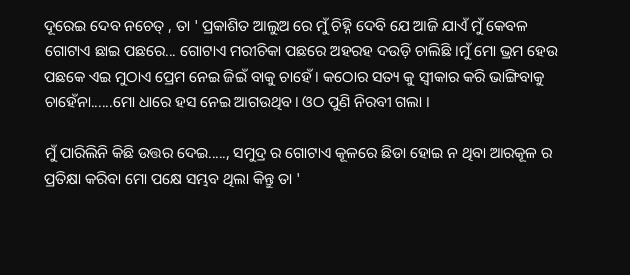ଦୂରେଇ ଦେବ ନଚେତ୍ , ତା ' ପ୍ରକାଶିତ ଆଲୁଅ ରେ ମୁଁ ଚିହ୍ନି ଦେବି ଯେ ଆଜି ଯାଏଁ ମୁଁ କେବଳ ଗୋଟାଏ ଛାଇ ପଛରେ... ଗୋଟାଏ ମରୀଚିକା ପଛରେ ଅହରହ ଦଉଡ଼ି ଚାଲିଛି ।ମୁଁ ମୋ ଭ୍ରମ ହେଉ ପଛକେ ଏଇ ମୁଠାଏ ପ୍ରେମ ନେଇ ଜିଇଁ ବାକୁ ଚାହେଁ । କଠୋର ସତ୍ୟ କୁ ସ୍ବୀକାର କରି ଭାଙ୍ଗିବାକୁ ଚାହେଁନା......ମୋ ଧାରେ ହସ ନେଇ ଆଗଉଥିବ। ଓଠ ପୁଣି ନିରବୀ ଗଲା ।

ମୁଁ ପାରିଲିନି କିଛି ଉତ୍ତର ଦେଇ....., ସମୁଦ୍ର ର ଗୋଟାଏ କୂଳରେ ଛିଡା ହୋଇ ନ ଥିବା ଆରକୂଳ ର ପ୍ରତିକ୍ଷା କରିବା ମୋ ପକ୍ଷେ ସମ୍ଭବ ଥିଲା କିନ୍ତୁ ତା '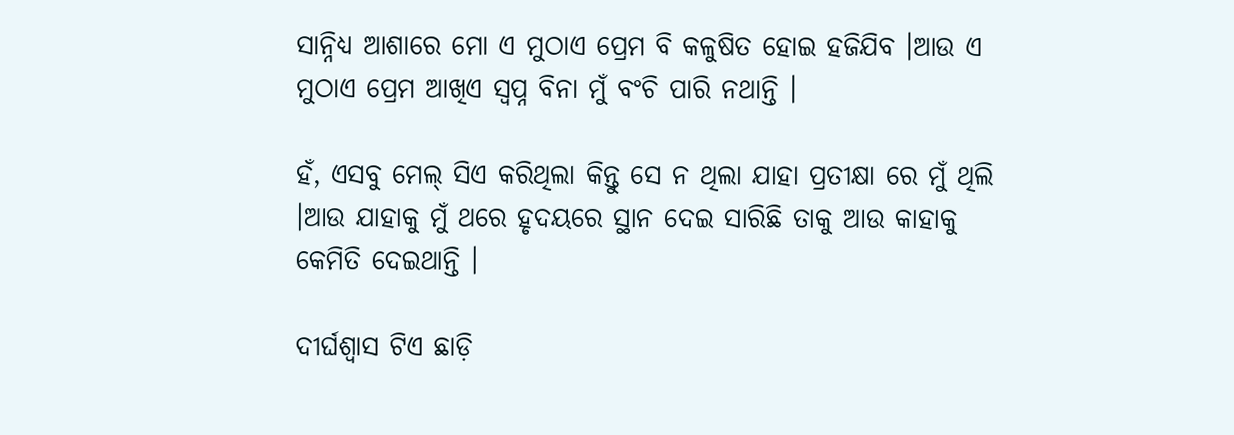ସାନ୍ନିଧ୍ୟ ଆଶାରେ ମୋ ଏ ମୁଠାଏ ପ୍ରେମ ବି କଳୁଷିତ ହୋଇ ହଜିଯିବ ।ଆଉ ଏ ମୁଠାଏ ପ୍ରେମ ଆଖିଏ ସ୍ବପ୍ନ ବିନା ମୁଁ ବଂଚି ପାରି ନଥାନ୍ତି ।

ହଁ, ଏସବୁ ମେଲ୍ ସିଏ କରିଥିଲା କିନ୍ତୁ ସେ ନ ଥିଲା ଯାହା ପ୍ରତୀକ୍ଷା ରେ ମୁଁ ଥିଲି ।ଆଉ ଯାହାକୁ ମୁଁ ଥରେ ହୃଦୟରେ ସ୍ଥାନ ଦେଇ ସାରିଛି ତାକୁ ଆଉ କାହାକୁ କେମିତି ଦେଇଥାନ୍ତି ।

ଦୀର୍ଘଶ୍ଵାସ ଟିଏ ଛାଡ଼ି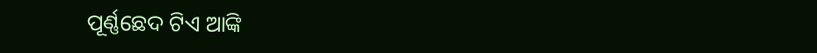ପୂର୍ଣ୍ଣଛେଦ ଟିଏ ଆଙ୍କି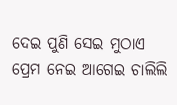ଦେଇ ପୁଣି ସେଇ ମୁଠାଏ ପ୍ରେମ ନେଇ ଆଗେଇ ଚାଲିଲି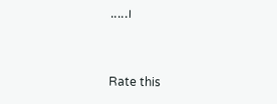.....।


Rate this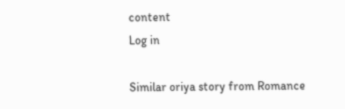content
Log in

Similar oriya story from Romance